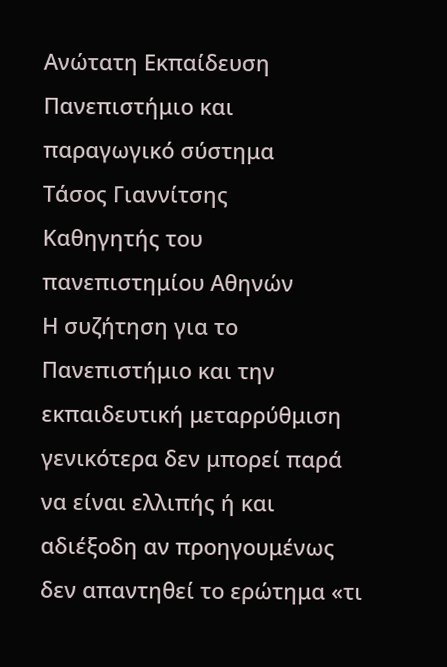Ανώτατη Εκπαίδευση
Πανεπιστήμιο και παραγωγικό σύστημα
Τάσος Γιαννίτσης
Καθηγητής του πανεπιστημίου Αθηνών
Η συζήτηση για το Πανεπιστήμιο και την εκπαιδευτική μεταρρύθμιση γενικότερα δεν μπορεί παρά να είναι ελλιπής ή και αδιέξοδη αν προηγουμένως δεν απαντηθεί το ερώτημα «τι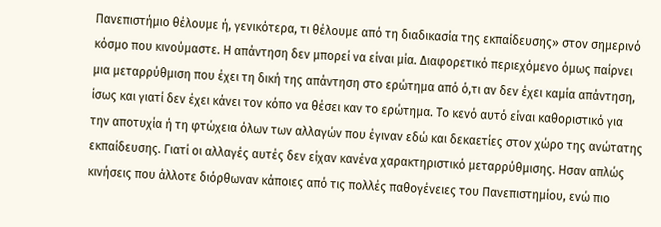Πανεπιστήμιο θέλουμε ή, γενικότερα, τι θέλουμε από τη διαδικασία της εκπαίδευσης» στον σημερινό κόσμο που κινούμαστε. Η απάντηση δεν μπορεί να είναι μία. Διαφορετικό περιεχόμενο όμως παίρνει μια μεταρρύθμιση που έχει τη δική της απάντηση στο ερώτημα από ό,τι αν δεν έχει καμία απάντηση, ίσως και γιατί δεν έχει κάνει τον κόπο να θέσει καν το ερώτημα. Το κενό αυτό είναι καθοριστικό για την αποτυχία ή τη φτώχεια όλων των αλλαγών που έγιναν εδώ και δεκαετίες στον χώρο της ανώτατης εκπαίδευσης. Γιατί οι αλλαγές αυτές δεν είχαν κανένα χαρακτηριστικό μεταρρύθμισης. Ησαν απλώς κινήσεις που άλλοτε διόρθωναν κάποιες από τις πολλές παθογένειες του Πανεπιστημίου, ενώ πιο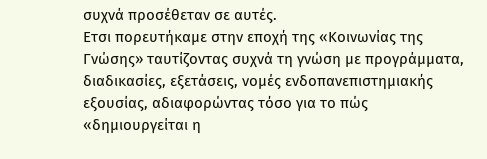συχνά προσέθεταν σε αυτές.
Ετσι πορευτήκαμε στην εποχή της «Κοινωνίας της Γνώσης» ταυτίζοντας συχνά τη γνώση με προγράμματα, διαδικασίες, εξετάσεις, νομές ενδοπανεπιστημιακής εξουσίας, αδιαφορώντας τόσο για το πώς «δημιουργείται η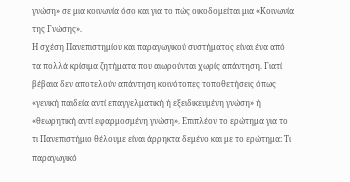γνώση» σε μια κοινωνία όσο και για το πώς οικοδομείται μια «Κοινωνία της Γνώσης».
Η σχέση Πανεπιστημίου και παραγωγικού συστήματος είναι ένα από τα πολλά κρίσιμα ζητήματα που αιωρούνται χωρίς απάντηση. Γιατί βέβαια δεν αποτελούν απάντηση κοινότοπες τοποθετήσεις όπως «γενική παιδεία αντί επαγγελματική ή εξειδικευμένη γνώση» ή «θεωρητική αντί εφαρμοσμένη γνώση». Επιπλέον το ερώτημα για το τι Πανεπιστήμιο θέλουμε είναι άρρηκτα δεμένο και με το ερώτημα: Τι παραγωγικό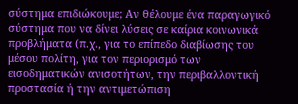σύστημα επιδιώκουμε; Αν θέλουμε ένα παραγωγικό σύστημα που να δίνει λύσεις σε καίρια κοινωνικά προβλήματα (π.χ., για το επίπεδο διαβίωσης του μέσου πολίτη, για τον περιορισμό των εισοδηματικών ανισοτήτων, την περιβαλλοντική προστασία ή την αντιμετώπιση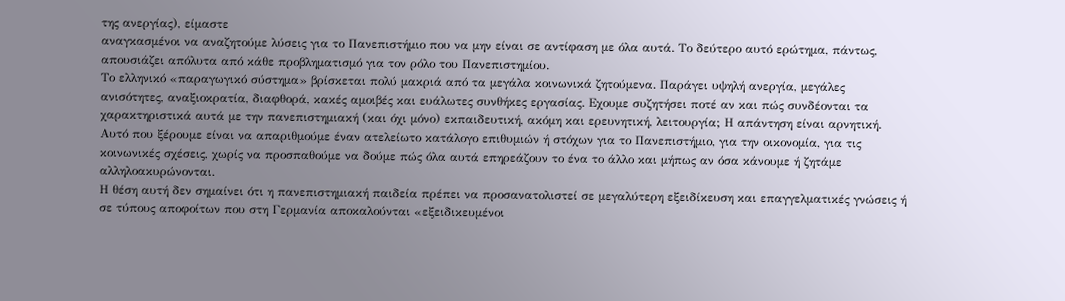της ανεργίας), είμαστε
αναγκασμένοι να αναζητούμε λύσεις για το Πανεπιστήμιο που να μην είναι σε αντίφαση με όλα αυτά. Το δεύτερο αυτό ερώτημα, πάντως, απουσιάζει απόλυτα από κάθε προβληματισμό για τον ρόλο του Πανεπιστημίου.
Το ελληνικό «παραγωγικό σύστημα» βρίσκεται πολύ μακριά από τα μεγάλα κοινωνικά ζητούμενα. Παράγει υψηλή ανεργία, μεγάλες ανισότητες, αναξιοκρατία, διαφθορά, κακές αμοιβές και ευάλωτες συνθήκες εργασίας. Εχουμε συζητήσει ποτέ αν και πώς συνδέονται τα χαρακτηριστικά αυτά με την πανεπιστημιακή (και όχι μόνο) εκπαιδευτική, ακόμη και ερευνητική, λειτουργία; Η απάντηση είναι αρνητική. Αυτό που ξέρουμε είναι να απαριθμούμε έναν ατελείωτο κατάλογο επιθυμιών ή στόχων για το Πανεπιστήμιο, για την οικονομία, για τις κοινωνικές σχέσεις, χωρίς να προσπαθούμε να δούμε πώς όλα αυτά επηρεάζουν το ένα το άλλο και μήπως αν όσα κάνουμε ή ζητάμε αλληλοακυρώνονται.
Η θέση αυτή δεν σημαίνει ότι η πανεπιστημιακή παιδεία πρέπει να προσανατολιστεί σε μεγαλύτερη εξειδίκευση και επαγγελματικές γνώσεις ή σε τύπους αποφοίτων που στη Γερμανία αποκαλούνται «εξειδικευμένοι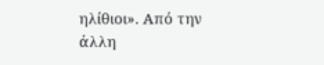ηλίθιοι». Από την άλλη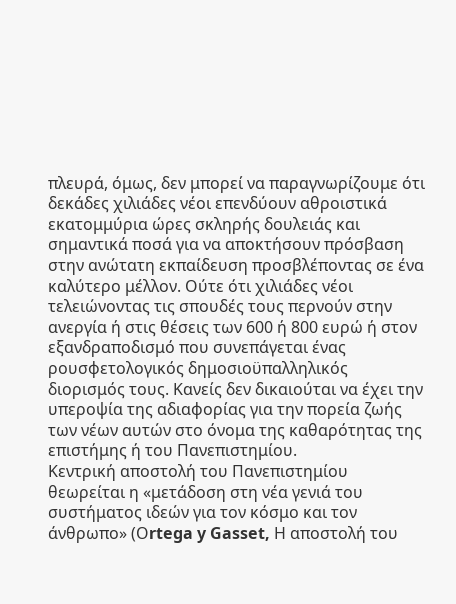πλευρά, όμως, δεν μπορεί να παραγνωρίζουμε ότι δεκάδες χιλιάδες νέοι επενδύουν αθροιστικά εκατομμύρια ώρες σκληρής δουλειάς και σημαντικά ποσά για να αποκτήσουν πρόσβαση στην ανώτατη εκπαίδευση προσβλέποντας σε ένα καλύτερο μέλλον. Ούτε ότι χιλιάδες νέοι τελειώνοντας τις σπουδές τους περνούν στην ανεργία ή στις θέσεις των 600 ή 800 ευρώ ή στον εξανδραποδισμό που συνεπάγεται ένας ρουσφετολογικός δημοσιοϋπαλληλικός διορισμός τους. Κανείς δεν δικαιούται να έχει την υπεροψία της αδιαφορίας για την πορεία ζωής των νέων αυτών στο όνομα της καθαρότητας της επιστήμης ή του Πανεπιστημίου.
Κεντρική αποστολή του Πανεπιστημίου θεωρείται η «μετάδοση στη νέα γενιά του συστήματος ιδεών για τον κόσμο και τον άνθρωπο» (Οrtega y Gasset, Η αποστολή του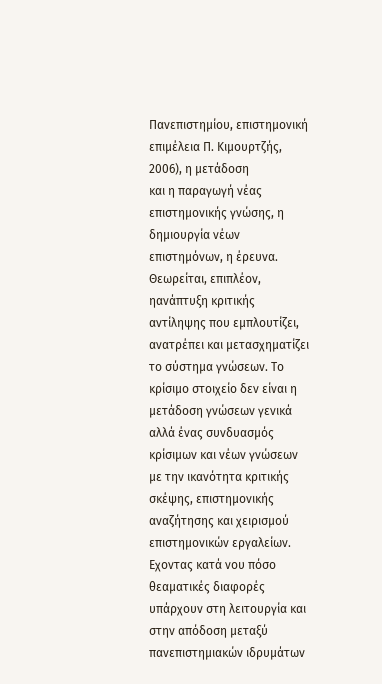Πανεπιστημίου, επιστημονική επιμέλεια Π. Κιμουρτζής, 2006), η μετάδοση
και η παραγωγή νέας επιστημονικής γνώσης, η δημιουργία νέων επιστημόνων, η έρευνα. Θεωρείται, επιπλέον, ηανάπτυξη κριτικής αντίληψης που εμπλουτίζει, ανατρέπει και μετασχηματίζει το σύστημα γνώσεων. Το κρίσιμο στοιχείο δεν είναι η μετάδοση γνώσεων γενικά αλλά ένας συνδυασμός κρίσιμων και νέων γνώσεων με την ικανότητα κριτικής σκέψης, επιστημονικής αναζήτησης και χειρισμού επιστημονικών εργαλείων.
Εχοντας κατά νου πόσο θεαματικές διαφορές υπάρχουν στη λειτουργία και στην απόδοση μεταξύ πανεπιστημιακών ιδρυμάτων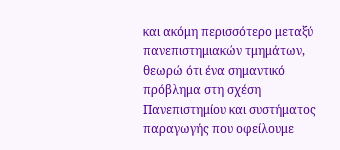και ακόμη περισσότερο μεταξύ πανεπιστημιακών τμημάτων, θεωρώ ότι ένα σημαντικό πρόβλημα στη σχέση Πανεπιστημίου και συστήματος παραγωγής που οφείλουμε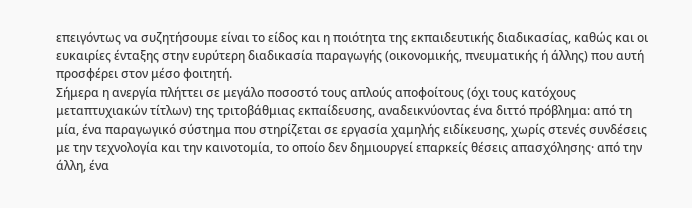επειγόντως να συζητήσουμε είναι το είδος και η ποιότητα της εκπαιδευτικής διαδικασίας, καθώς και οι ευκαιρίες ένταξης στην ευρύτερη διαδικασία παραγωγής (οικονομικής, πνευματικής ή άλλης) που αυτή προσφέρει στον μέσο φοιτητή.
Σήμερα η ανεργία πλήττει σε μεγάλο ποσοστό τους απλούς αποφοίτους (όχι τους κατόχους μεταπτυχιακών τίτλων) της τριτοβάθμιας εκπαίδευσης, αναδεικνύοντας ένα διττό πρόβλημα: από τη μία, ένα παραγωγικό σύστημα που στηρίζεται σε εργασία χαμηλής ειδίκευσης, χωρίς στενές συνδέσεις με την τεχνολογία και την καινοτομία, το οποίο δεν δημιουργεί επαρκείς θέσεις απασχόλησης· από την άλλη, ένα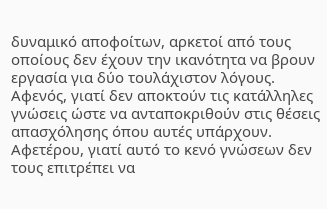δυναμικό αποφοίτων, αρκετοί από τους οποίους δεν έχουν την ικανότητα να βρουν εργασία για δύο τουλάχιστον λόγους. Αφενός, γιατί δεν αποκτούν τις κατάλληλες γνώσεις ώστε να ανταποκριθούν στις θέσεις απασχόλησης όπου αυτές υπάρχουν. Αφετέρου, γιατί αυτό το κενό γνώσεων δεν τους επιτρέπει να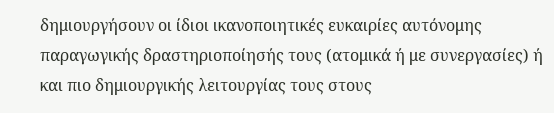δημιουργήσουν οι ίδιοι ικανοποιητικές ευκαιρίες αυτόνομης παραγωγικής δραστηριοποίησής τους (ατομικά ή με συνεργασίες) ή και πιο δημιουργικής λειτουργίας τους στους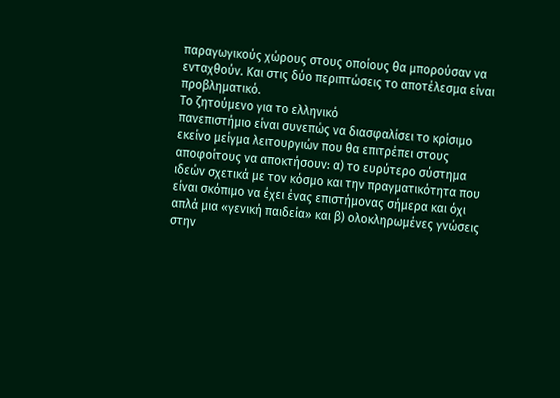παραγωγικούς χώρους στους οποίους θα μπορούσαν να ενταχθούν. Και στις δύο περιπτώσεις το αποτέλεσμα είναι προβληματικό.
Το ζητούμενο για το ελληνικό
πανεπιστήμιο είναι συνεπώς να διασφαλίσει το κρίσιμο εκείνο μείγμα λειτουργιών που θα επιτρέπει στους αποφοίτους να αποκτήσουν: α) το ευρύτερο σύστημα ιδεών σχετικά με τον κόσμο και την πραγματικότητα που είναι σκόπιμο να έχει ένας επιστήμονας σήμερα και όχι απλά μια «γενική παιδεία» και β) ολοκληρωμένες γνώσεις στην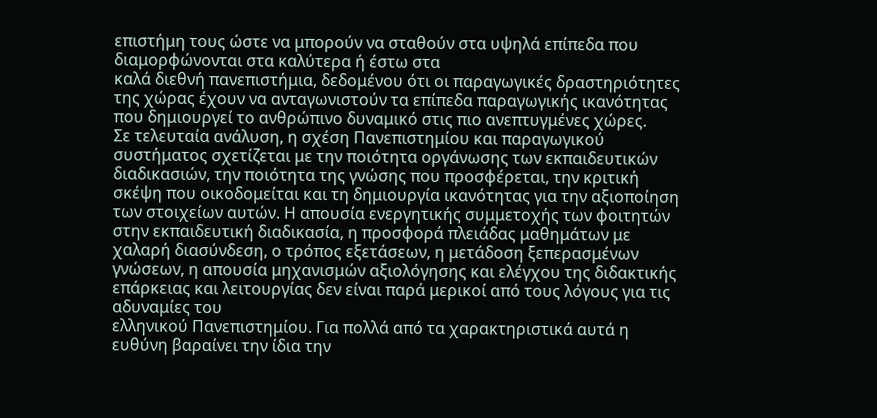επιστήμη τους ώστε να μπορούν να σταθούν στα υψηλά επίπεδα που διαμορφώνονται στα καλύτερα ή έστω στα
καλά διεθνή πανεπιστήμια, δεδομένου ότι οι παραγωγικές δραστηριότητες της χώρας έχουν να ανταγωνιστούν τα επίπεδα παραγωγικής ικανότητας που δημιουργεί το ανθρώπινο δυναμικό στις πιο ανεπτυγμένες χώρες.
Σε τελευταία ανάλυση, η σχέση Πανεπιστημίου και παραγωγικού συστήματος σχετίζεται με την ποιότητα οργάνωσης των εκπαιδευτικών διαδικασιών, την ποιότητα της γνώσης που προσφέρεται, την κριτική
σκέψη που οικοδομείται και τη δημιουργία ικανότητας για την αξιοποίηση των στοιχείων αυτών. Η απουσία ενεργητικής συμμετοχής των φοιτητών στην εκπαιδευτική διαδικασία, η προσφορά πλειάδας μαθημάτων με χαλαρή διασύνδεση, ο τρόπος εξετάσεων, η μετάδοση ξεπερασμένων γνώσεων, η απουσία μηχανισμών αξιολόγησης και ελέγχου της διδακτικής επάρκειας και λειτουργίας δεν είναι παρά μερικοί από τους λόγους για τις αδυναμίες του
ελληνικού Πανεπιστημίου. Για πολλά από τα χαρακτηριστικά αυτά η ευθύνη βαραίνει την ίδια την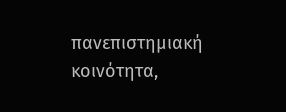πανεπιστημιακή κοινότητα,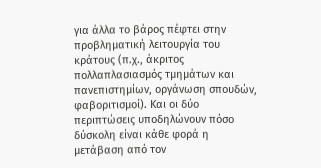για άλλα το βάρος πέφτει στην προβληματική λειτουργία του κράτους (π.χ., άκριτος πολλαπλασιασμός τμημάτων και πανεπιστημίων, οργάνωση σπουδών, φαβοριτισμοί). Και οι δύο περιπτώσεις υποδηλώνουν πόσο δύσκολη είναι κάθε φορά η μετάβαση από τον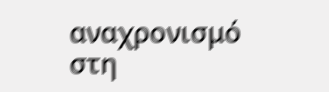αναχρονισμό στη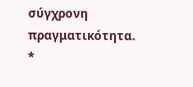σύγχρονη πραγματικότητα. *